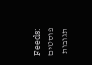Feeds:
פוסטים
תגובות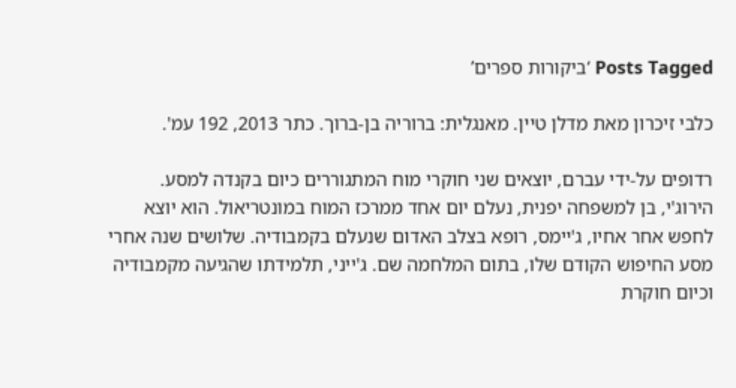Posts Tagged ‘ביקורות ספרים’

כלבי זיכרון מאת מדלן טיין. מאנגלית: ברוריה בן-ברוך. כתר 2013, 192 עמ'.

רדופים על-ידי עברם, יוצאים שני חוקרי מוח המתגוררים כיום בקנדה למסע. הירוג'י, בן למשפחה יפנית, נעלם יום אחד ממרכז המוח במונטריאול. הוא יוצא לחפש אחר אחיו, ג'יימס, רופא בצלב האדום שנעלם בקמבודיה. שלושים שנה אחרי מסע החיפוש הקודם שלו, בתום המלחמה שם. ג'ייני, תלמידתו שהגיעה מקמבודיה וכיום חוקרת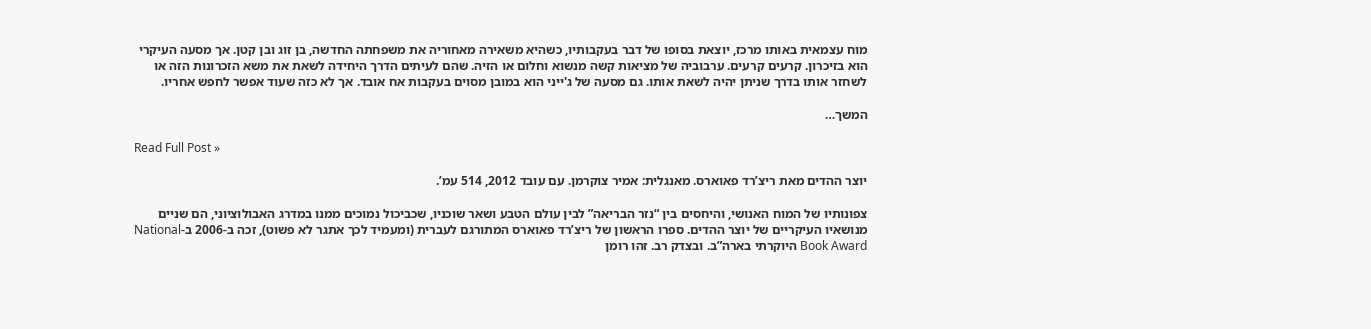מוח עצמאית באותו מרכז, יוצאת בסופו של דבר בעקבותיו, כשהיא משאירה מאחוריה את משפחתה החדשה, בן זוג ובן קטן. אך מסעה העיקרי הוא בזיכרון. קרעים קרעים. ערבוביה של מציאות קשה מנשוא וחלום או הזיה. שהם לעיתים הדרך היחידה לשאת את משא הזכרונות הזה או לשחזר אותו בדרך שניתן יהיה לשאת אותו. גם מסעה של ג'ייני הוא במובן מסוים בעקבות אח אובד. אך לא כזה שעוד אפשר לחפש אחריו.

המשך…

Read Full Post »

יוצר ההדים מאת ריצ’רד פאוארס. מאנגלית: אמיר צוקרמן. עם עובד 2012, 514 עמ’.

צפונותיו של המוח האנושי, והיחסים בין “נזר הבריאה” לבין עולם הטבע ושאר שוכניו, שכביכול נמוכים ממנו במדרג האבולוציוני, הם שניים מנושאיו העיקריים של יוצר ההדים. ספרו הראשון של ריצ’רד פאוארס המתורגם לעברית (ומעמיד לכך אתגר לא פשוט), זכה ב-2006 ב-National Book Award היוקרתי בארה”ב. ובצדק רב. זהו רומן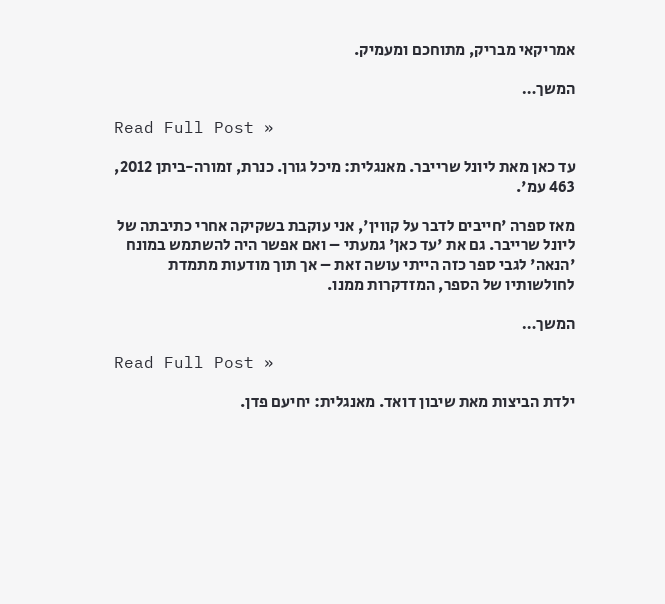אמריקאי מבריק, מתוחכם ומעמיק.

המשך…

Read Full Post »

עד כאן מאת ליונל שרייבר. מאנגלית: מיכל גורן. כנרת, זמורה-ביתן 2012, 463 עמ'.

מאז ספרה 'חייבים לדבר על קווין', אני עוקבת בשקיקה אחרי כתיבתה של ליונל שרייבר. גם את 'עד כאן' גמעתי – ואם אפשר היה להשתמש במונח 'הנאה' לגבי ספר כזה הייתי עושה זאת – אך תוך מודעות מתמדת לחולשותיו של הספר, המזדקרות ממנו.

המשך…

Read Full Post »

ילדת הביצות מאת שיבון דואד. מאנגלית: יחיעם פדן.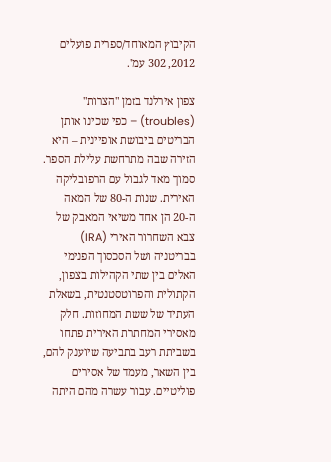הקיבוץ המאוחד/ספרית פועלים 2012, 302 עמ'.

צפון אירלנד בזמן "הצרות" (troubles) – כפי שכינו אותן הבריטים ביבושת אופיינית – היא הזירה שבה מתרחשת עלילת הספר. סמוך מאד לגבול עם הרפובליקה האירית. שנות ה-80 של המאה ה-20 הן אחד משיאי המאבק של צבא השחרור האירי (IRA) בבריטניה ושל הסכסוך הפנימי האלים בין שתי הקהילות בצפון, הקתולית והפרוטסטנטית, בשאלת העתיד של ששת המחוזות. חלק מאסירי המחתרת האירית פתחו בשביתת רעב בתביעה שיוענק להם, בין השאר, מעמד של אסירים פוליטיים. עבור עשרה מהם היתה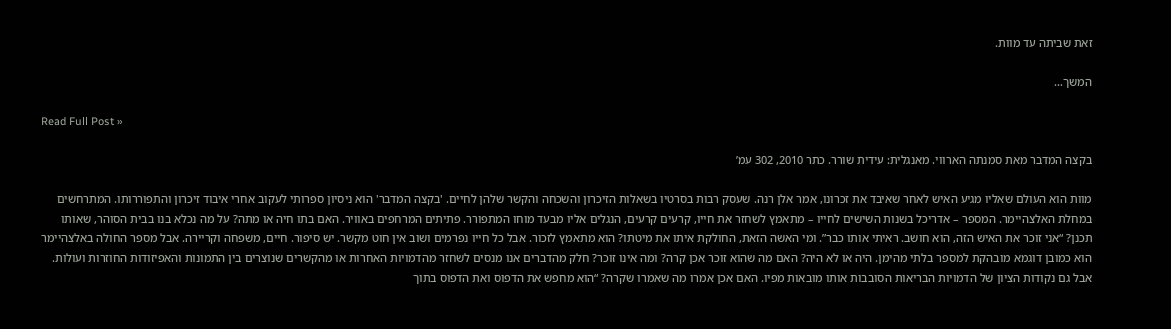זאת שביתה עד מוות.

המשך…

Read Full Post »

בקצה המדבר מאת סמנתה הארווי. מאנגלית: עידית שורר. כתר 2010, 302 עמ’

מוות הוא העולם שאליו מגיע האיש לאחר שאיבד את זכרונו, אמר אלן רנה. שעסק רבות בסרטיו בשאלות הזיכרון והשכחה והקשר שלהן לחיים. 'בקצה המדבר' הוא ניסיון ספרותי לעקוב אחרי איבוד זיכרון והתפוררותו. המתרחשים במחלת האלצהיימר. המספר – אדריכל בשנות השישים לחייו – מתאמץ לשחזר את חייו, קרעים קרעים, הנגלים אליו מבעד מוחו המתפורר. פתיתים המרחפים באוויר. האם בתו חיה או מתה? על מה נכלא בנו בבית הסוהר, שאותו תכנן? “אני זוכר את האיש הזה, הוא חושב. ראיתי אותו כבר”. ומי האשה הזאת, החולקת איתו את מיטתו? הוא מתאמץ לזכור. אבל כל חייו נפרמים ושוב אין חוט מקשר. יש סיפור. חיים, משפחה וקריירה. אבל מספר החולה באלצהיימר הוא כמובן דוגמא מובהקת למספר בלתי מהימן. היה או לא היה? האם מה שהוא זוכר אכן קרה? ומה אינו זוכר? חלק מהדברים אנו מנסים לשחזר מהדמויות האחרות או מהקשרים שנוצרים בין התמונות והאפיזודות החוזרות ועולות. אבל גם נקודות הציון של הדמויות הבריאות הסובבות אותו מובאות מפיו. האם אכן אמרו מה שאמרו שקרה? “הוא מחפש את הדפוס ואת הדפוס בתוך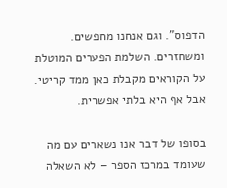הדפוס”. וגם אנחנו מחפשים. ומשחזרים. השלמת הפערים המוטלת על הקוראים מקבלת כאן ממד קריטי. אבל אף היא בלתי אפשרית.

בסופו של דבר אנו נשארים עם מה שעומד במרכז הספר – לא השאלה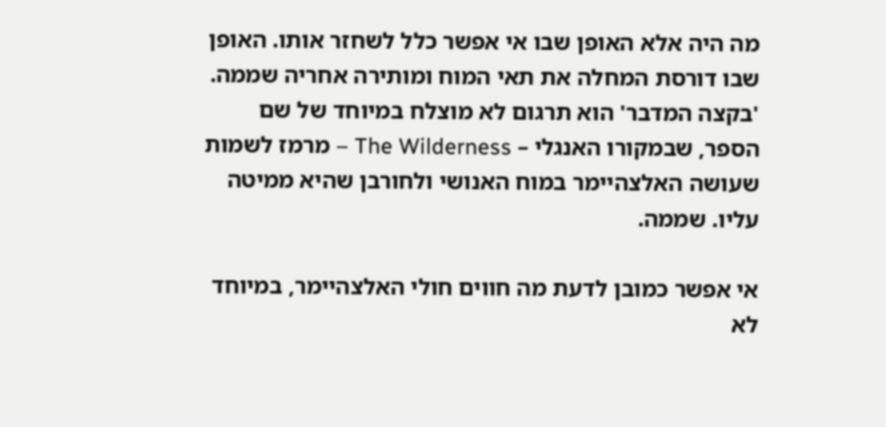מה היה אלא האופן שבו אי אפשר כלל לשחזר אותו. האופן שבו דורסת המחלה את תאי המוח ומותירה אחריה שממה. 'בקצה המדבר' הוא תרגום לא מוצלח במיוחד של שם הספר, שבמקורו האנגלי – The Wilderness – מרמז לשמות שעושה האלצהיימר במוח האנושי ולחורבן שהיא ממיטה עליו. שממה.

אי אפשר כמובן לדעת מה חווים חולי האלצהיימר, במיוחד לא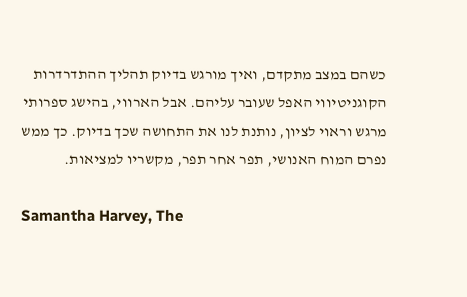כשהם במצב מתקדם, ואיך מורגש בדיוק תהליך ההתדרדרות הקוגניטיווי האפל שעובר עליהם. אבל הארווי, בהישג ספרותי מרגש וראוי לציון, נותנת לנו את התחושה שכך בדיוק. כך ממש נפרם המוח האנושי, תפר אחר תפר, מקשריו למציאות.

Samantha Harvey, The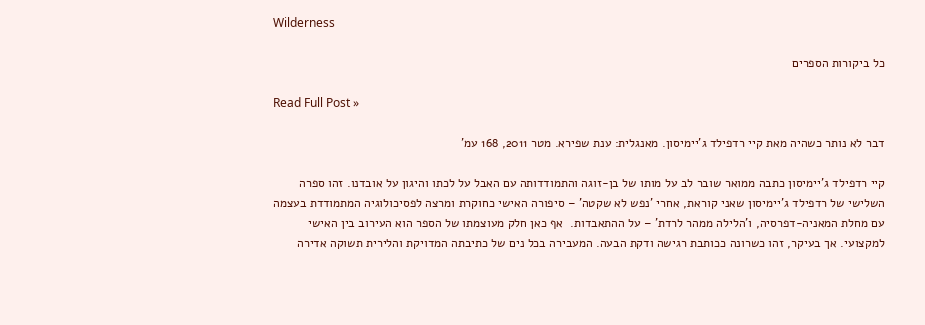Wilderness

כל ביקורות הספרים

Read Full Post »

דבר לא נותר כשהיה מאת קיי רדפילד ג'יימיסון. מאנגלית: ענת שפירא. מטר 2011, 168 עמ'

קיי רדפילד ג'יימיסון כתבה ממואר שובר לב על מותו של בן-זוגה והתמודדותה עם האבל על לכתו והיגון על אובדנו. זהו ספרה השלישי של רדפילד ג'יימיסון שאני קוראת, אחרי 'נפש לא שקטה' – סיפורה האישי כחוקרת ומרצה לפסיכולוגיה המתמודדת בעצמה עם מחלת המאניה-דפרסיה, ו'הלילה ממהר לרדת' – על ההתאבדות.  אף כאן חלק מעוצמתו של הספר הוא העירוב בין האישי למקצועי. אך בעיקר, זהו כשרונה ככותבת רגישה ודקת הבעה. המעבירה בכל נים של כתיבתה המדויקת והלירית תשוקה אדירה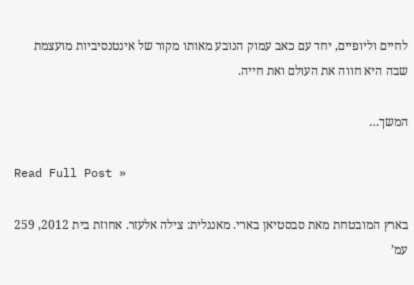לחיים וליופיים, יחד עם כאב עמוק הנובע מאותו מקור של אינטנסיביות מועצמת שבה היא חווה את העולם ואת חייה.

המשך…

Read Full Post »

בארץ המובטחת מאת סבסטיאן בארי. מאנגלית: צילה אלעזר. אחוזת בית 2012, 259 עמ’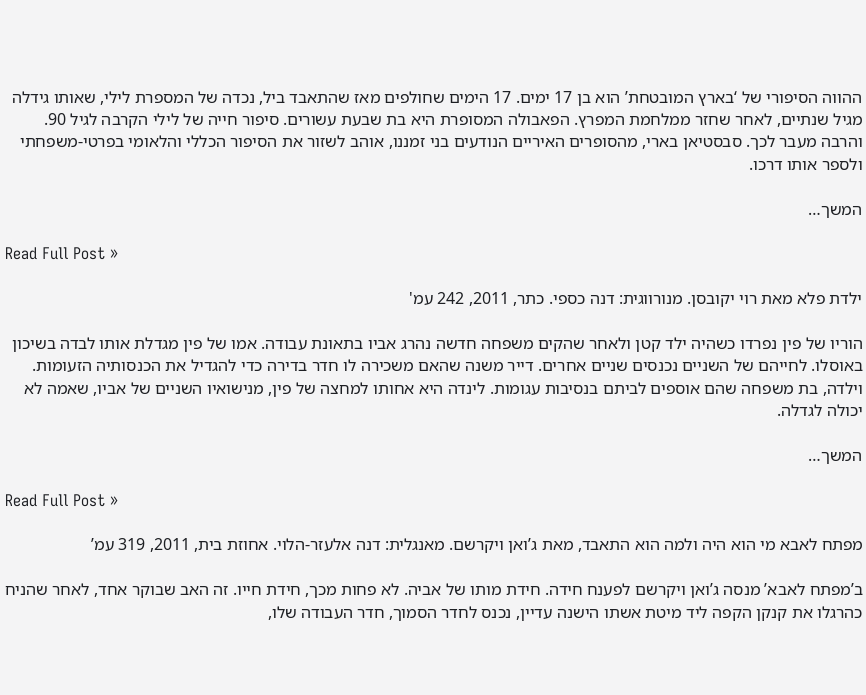ההווה הסיפורי של ‘בארץ המובטחת’ הוא בן 17 ימים. 17 הימים שחולפים מאז שהתאבד ביל, נכדה של המספרת לילי, שאותו גידלה מגיל שנתיים, לאחר שחזר ממלחמת המפרץ. הפאבולה המסופרת היא בת שבעת עשורים. סיפור חייה של לילי הקרבה לגיל 90. והרבה מעבר לכך. סבסטיאן בארי, מהסופרים האיריים הנודעים בני זמננו, אוהב לשזור את הסיפור הכללי והלאומי בפרטי-משפחתי ולספר אותו דרכו.

המשך…

Read Full Post »

ילדת פלא מאת רוי יקובסן. מנורווגית: דנה כספי. כתר, 2011, 242 עמ'

הוריו של פין נפרדו כשהיה ילד קטן ולאחר שהקים משפחה חדשה נהרג אביו בתאונת עבודה. אמו של פין מגדלת אותו לבדה בשיכון באוסלו. לחייהם של השניים נכנסים שניים אחרים. דייר משנה שהאם משכירה לו חדר בדירה כדי להגדיל את הכנסותיה הזעומות. וילדה, בת משפחה שהם אוספים לביתם בנסיבות עגומות. לינדה היא אחותו למחצה של פין, מנישואיו השניים של אביו, שאמה לא יכולה לגדלה.

המשך…

Read Full Post »

מפתח לאבא מי הוא היה ולמה הוא התאבד, מאת ג’ואן ויקרשם. מאנגלית: דנה אלעזר-הלוי. אחוזת בית, 2011, 319 עמ’

ב’מפתח לאבא’ מנסה ג’ואן ויקרשם לפענח חידה. חידת מותו של אביה. לא פחות מכך, חידת חייו. זה האב שבוקר אחד, לאחר שהניח כהרגלו את קנקן הקפה ליד מיטת אשתו הישנה עדיין, נכנס לחדר הסמוך, חדר העבודה שלו,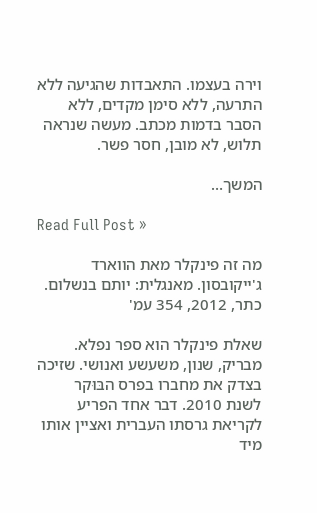וירה בעצמו. התאבדות שהגיעה ללא התרעה, ללא סימן מקדים, ללא הסבר בדמות מכתב. מעשה שנראה תלוש, לא מובן, חסר פשר.

המשך…

Read Full Post »

מה זה פינקלר מאת הווארד ג'ייקובסון. מאנגלית: יותם בנשלום. כתר, 2012, 354 עמ'

שאלת פינקלר הוא ספר נפלא. מבריק, שנון, משעשע ואנושי. שזיכה בצדק את מחברו בפרס הבּוּקר לשנת 2010. דבר אחד הפריע לקריאת גרסתו העברית ואציין אותו מיד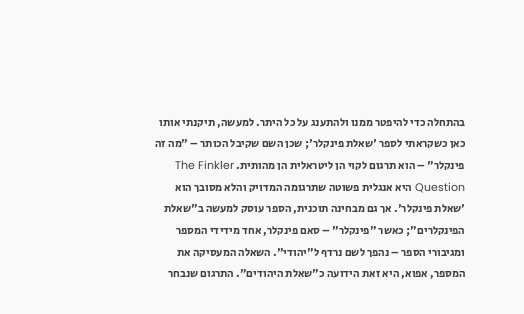בהתחלה כדי להיפטר ממנו ולהתענג על כל היתר. למעשה, תיקנתי אותו כאן כשקראתי לספר 'שאלת פינקלר'; שכן השם שקיבל הכותר – "מה זה פינקלר" – הוא תרגום לקוי הן ליטראלית הן מהותית. The Finkler Question היא אנגלית פשוטה שתרגומה המדויק והלא מסובך הוא 'שאלת פינקלר'. אך גם מבחינה תוכנית, הספר עוסק למעשה ב"שאלת הפינקלרים"; כאשר "פינקלר" – סאם פינקלר, אחד מידידי המספר ומגיבורי הספר – נהפך לשם נרדף ל"יהודי". השאלה המעסיקה את המספר, אפוא, היא זאת הידועה כ"שאלת היהודים". התרגום שנבחר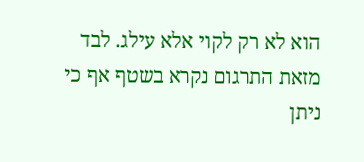הוא לא רק לקוי אלא עילג. לבד מזאת התרגום נקרא בשטף אף כי ניתן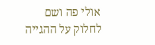אולי פה ושם לחלוק על ההגייה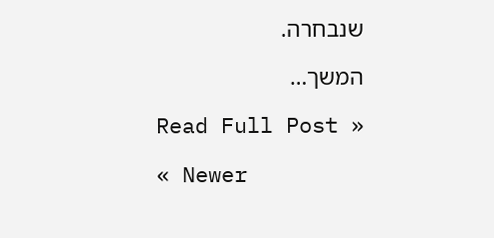שנבחרה.

המשך…

Read Full Post »

« Newer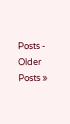Posts - Older Posts »